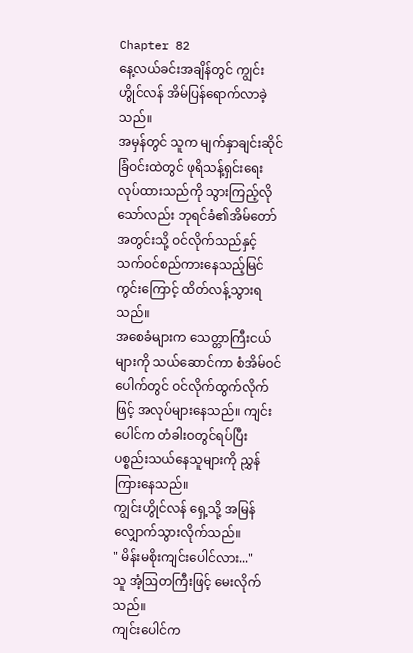Chapter 82
နေ့လယ်ခင်းအချိန်တွင် ကျွင်းဟွိုင်လန် အိမ်ပြန်ရောက်လာခဲ့သည်။
အမှန်တွင် သူက မျက်နှာချင်းဆိုင်ခြံဝင်းထဲတွင် ဖုရိသန့်ရှင်းရေးလုပ်ထားသည်ကို သွားကြည့်လိုသော်လည်း ဘုရင်ခံ၏အိမ်တော်အတွင်းသို့ ဝင်လိုက်သည်နှင့် သက်ဝင်စည်ကားနေသည့်မြင်ကွင်းကြောင့် ထိတ်လန့်သွားရသည်။
အစေခံများက သေတ္တာကြီးငယ်များကို သယ်ဆောင်ကာ စံအိမ်ဝင်ပေါက်တွင် ဝင်လိုက်ထွက်လိုက်ဖြင့် အလုပ်များနေသည်။ ကျင်းပေါင်က တံခါးဝတွင်ရပ်ပြီး ပစ္စည်းသယ်နေသူများကို ညွှန်ကြားနေသည်။
ကျွင်းဟွိုင်လန် ရှေ့သို့ အမြန်လျှောက်သွားလိုက်သည်။
" မိန်းမစိုးကျင်းပေါင်လား..."
သူ အံ့ဩတကြီးဖြင့် မေးလိုက်သည်။
ကျင်းပေါင်က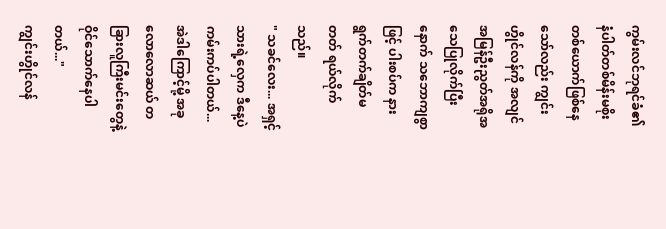ကွမ်းလင်ဘုရင်ခံ၏ နံပါတ်တစ်မိန်းမစိုးတစ်ယောက်ဖြစ်နေသော်လည်း ကျွင်းဟွိုင်လန်ကို အလျင်အမြန်ဦးညွတ်အရိုအသေပြုလိုက်ပြီးနောက် သဘောကျစွာဖြင့် ပါးစပ်က နားရွက်တက်ချိတ်မတတ် ရယ်လိုက်သည်။
" သခင်လေး... အရှင့်သားရဲ့လှေက ဒီနေ့ပဲ ကမ်းကပ်ပါတယ်... အဲဒါကြောင့်မို့ အခုလောလောဆယ် တခြားလူကြီးမင်းတွေနဲ့ ဝိုင်သောက်နေပါတယ်..."
ကျွင်းဟွိုင်လန်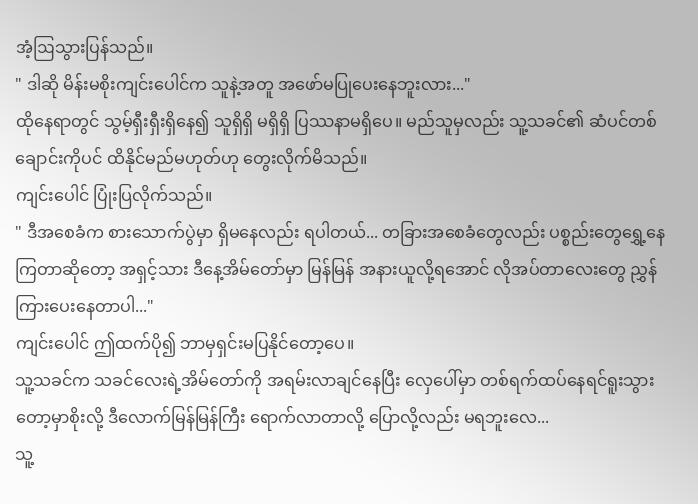အံ့ဩသွားပြန်သည်။
" ဒါဆို မိန်းမစိုးကျင်းပေါင်က သူနဲ့အတူ အဖော်မပြုပေးနေဘူးလား..."
ထိုနေရာတွင် သွမ့်ရှီးရှီးရှိနေ၍ သူရှိရှိ မရှိရှိ ပြဿနာမရှိပေ။ မည်သူမှလည်း သူ့သခင်၏ ဆံပင်တစ်ချောင်းကိုပင် ထိနိုင်မည်မဟုတ်ဟု တွေးလိုက်မိသည်။
ကျင်းပေါင် ပြုံးပြလိုက်သည်။
" ဒီအစေခံက စားသောက်ပွဲမှာ ရှိမနေလည်း ရပါတယ်... တခြားအစေခံတွေလည်း ပစ္စည်းတွေရွှေ့နေကြတာဆိုတော့ အရှင့်သား ဒီနေ့အိမ်တော်မှာ မြန်မြန် အနားယူလို့ရအောင် လိုအပ်တာလေးတွေ ညွှန်ကြားပေးနေတာပါ..."
ကျင်းပေါင် ဤထက်ပို၍ ဘာမှရှင်းမပြနိုင်တော့ပေ။
သူ့သခင်က သခင်လေးရဲ့အိမ်တော်ကို အရမ်းလာချင်နေပြီး လှေပေါ်မှာ တစ်ရက်ထပ်နေရင်ရူးသွားတော့မှာစိုးလို့ ဒီလောက်မြန်မြန်ကြီး ရောက်လာတာလို့ ပြောလို့လည်း မရဘူးလေ...
သူ့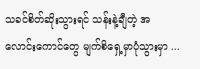သခင်စိတ်ဆိုးသွားရင် သန်းနဲ့ချီတဲ့ အလောင်းကောင်တွေ မျက်စိရှေ့မှာပုံသွားမှာ ...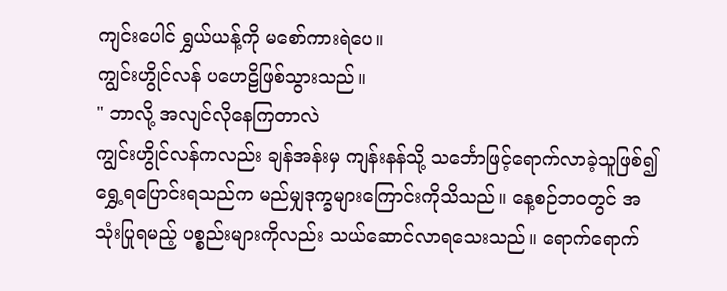ကျင်းပေါင် ရွှယ်ယန့်ကို မစော်ကားရဲပေ။
ကျွင်းဟွိုင်လန် ပဟေဠိဖြစ်သွားသည်။
" ဘာလို့ အလျင်လိုနေကြတာလဲ
ကျွင်းဟွိုင်လန်ကလည်း ချန်အန်းမှ ကျန်းနန်သို့ သင်္ဘောဖြင့်ရောက်လာခဲ့သူဖြစ်၍ ရွှေ့ရပြောင်းရသည်က မည်မျှဒုက္ခများကြောင်းကိုသိသည်။ နေ့စဉ်ဘဝတွင် အသုံးပြုရမည့် ပစ္စည်းများကိုလည်း သယ်ဆောင်လာရသေးသည်။ ရောက်ရောက်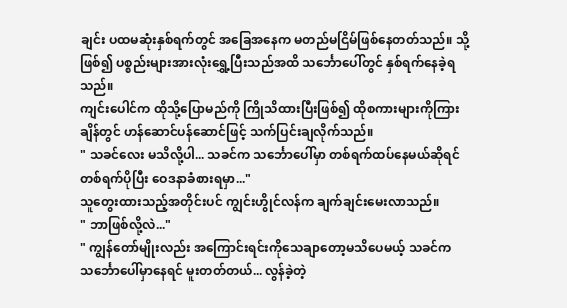ချင်း ပထမဆုံးနှစ်ရက်တွင် အခြေအနေက မတည်မငြိမ်ဖြစ်နေတတ်သည်။ သို့ဖြစ်၍ ပစ္စည်းများအားလုံးရွှေ့ပြီးသည်အထိ သင်္ဘောပေါ်တွင် နှစ်ရက်နေခဲ့ရသည်။
ကျင်းပေါင်က ထိုသို့ပြောမည်ကို ကြိုသိထားပြီးဖြစ်၍ ထိုစကားများကိုကြားချိန်တွင် ဟန်ဆောင်ပန်ဆောင်ဖြင့် သက်ပြင်းချလိုက်သည်။
" သခင်လေး မသိလို့ပါ... သခင်က သင်္ဘောပေါ်မှာ တစ်ရက်ထပ်နေမယ်ဆိုရင် တစ်ရက်ပိုပြီး ဝေဒနာခံစားရမှာ..."
သူတွေးထားသည့်အတိုင်းပင် ကျွင်းဟွိုင်လန်က ချက်ချင်းမေးလာသည်။
" ဘာဖြစ်လို့လဲ..."
" ကျွန်တော်မျိုးလည်း အကြောင်းရင်းကိုသေချာတော့မသိပေမယ့် သခင်က သင်္ဘောပေါ်မှာနေရင် မူးတတ်တယ်... လွန်ခဲ့တဲ့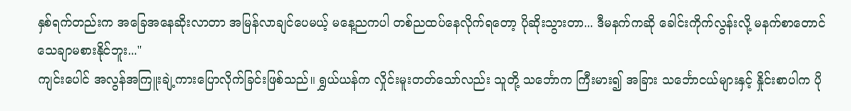နှစ်ရက်တည်းက အခြေအနေဆိုးလာတာ အမြန်လာချင်ပေမယ့် မနေ့ညကပါ တစ်ညထပ်နေလိုက်ရတော့ ပိုဆိုးသွားတာ... ဒီမနက်ကဆို ခေါင်းကိုက်လွန်းလို့ မနက်စာတောင် သေချာမစားနိုင်ဘူး..."
ကျင်းပေါင် အလွန်အကြူးချဲ့ကားပြောလိုက်ခြင်းဖြစ်သည်။ ရွှယ်ယန်က လှိုင်းမူးတတ်သော်လည်း သူတို့ သင်္ဘောက ကြီးမား၍ အခြား သင်္ဘောငယ်များနှင့် နှိုင်းစာပါက ပို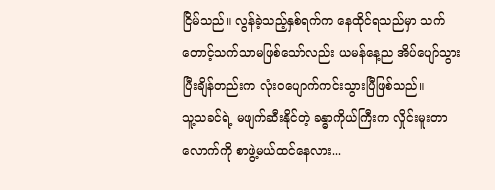ငြိမ်သည်။ လွန်ခဲ့သည့်နှစ်ရက်က နေထိုင်ရသည်မှာ သက်တောင့်သက်သာမဖြစ်သော်လည်း ယမန်နေ့ည အိပ်ပျော်သွားပြီးချိန်တည်းက လုံးဝပျောက်ကင်းသွားပြီဖြစ်သည်။
သူ့သခင်ရဲ့ မဖျက်ဆီးနိုင်တဲ့ ခန္ဓာကိုယ်ကြီးက လှိုင်းမူးတာလောက်ကို စာဖွဲ့မယ်ထင်နေလား...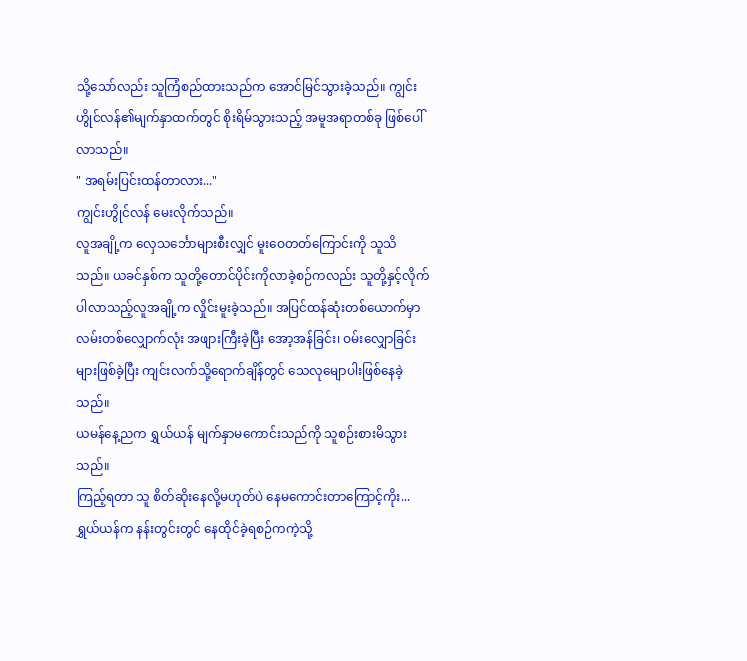သို့သော်လည်း သူကြံစည်ထားသည်က အောင်မြင်သွားခဲ့သည်။ ကျွင်းဟွိုင်လန်၏မျက်နှာထက်တွင် စိုးရိမ်သွားသည့် အမူအရာတစ်ခု ဖြစ်ပေါ်လာသည်။
" အရမ်းပြင်းထန်တာလား..."
ကျွင်းဟွိုင်လန် မေးလိုက်သည်။
လူအချို့က လှေသင်္ဘောများစီးလျှင် မူးဝေတတ်ကြောင်းကို သူသိသည်။ ယခင်နှစ်က သူတို့တောင်ပိုင်းကိုလာခဲ့စဉ်ကလည်း သူတို့နှင့်လိုက်ပါလာသည့်လူအချို့က လှိုင်းမူးခဲ့သည်။ အပြင်ထန်ဆုံးတစ်ယောက်မှာ လမ်းတစ်လျှောက်လုံး အဖျားကြီးခဲ့ပြီး အော့အန်ခြင်း၊ ဝမ်းလျှောခြင်းများဖြစ်ခဲ့ပြီး ကျင်းလက်သို့ရောက်ချိန်တွင် သေလုမျောပါးဖြစ်နေခဲ့သည်။
ယမန်နေ့ညက ရွှယ်ယန် မျက်နှာမကောင်းသည်ကို သူစဉ်းစားမိသွားသည်။
ကြည့်ရတာ သူ စိတ်ဆိုးနေလို့မဟုတ်ပဲ နေမကောင်းတာကြောင့်ကိုး...
ရွှယ်ယန်က နန်းတွင်းတွင် နေထိုင်ခဲ့ရစဉ်ကကဲ့သို့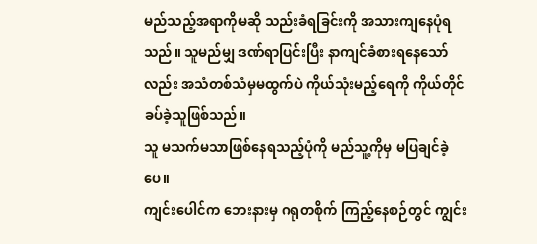မည်သည့်အရာကိုမဆို သည်းခံရခြင်းကို အသားကျနေပုံရသည်။ သူမည်မျှ ဒဏ်ရာပြင်းပြီး နာကျင်ခံစားရနေသော်လည်း အသံတစ်သံမှမထွက်ပဲ ကိုယ်သုံးမည့်ရေကို ကိုယ်တိုင်ခပ်ခဲ့သူဖြစ်သည်။
သူ မသက်မသာဖြစ်နေရသည့်ပုံကို မည်သူ့ကိုမှ မပြချင်ခဲ့ပေ။
ကျင်းပေါင်က ဘေးနားမှ ဂရုတစိုက် ကြည့်နေစဉ်တွင် ကျွင်း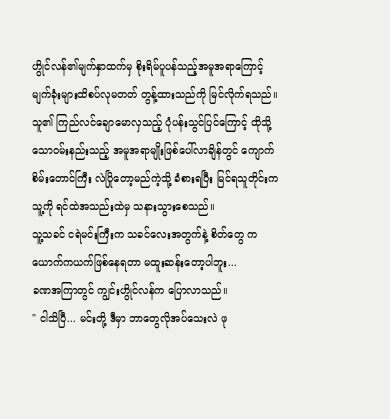ဟွိုင်လန်၏မျက်နှာထက်မှ စိုးရိမ်ပူပန်သည့်အမူအရာကြောင့် မျက်ခုံးများထိစပ်လုမတတ် တွန့်ထားသည်ကို မြင်လိုက်ရသည်။ သူ၏ ကြည်လင်ချောမောလှသည့် ပုံပန်းသွင်ပြင်ကြောင့် ထိုသို့သောဝမ်းနည်းသည့် အမူအရာမျိုးဖြစ်ပေါ်လာချိန်တွင် ကျောက်စိမ်းတောင်ကြီး လဲပြိုတော့မည်ကဲ့သို့ ခံစားရပြီး မြင်ရသူတိုင်းက သူ့ကို ရင်ထဲအသည်းထဲမှ သနားသွားစေသည်။
သူ့သခင် ငရဲမင်းကြီးက သခင်လေးအတွက်နဲ့ စိတ်တွေ ကယောက်ကယက်ဖြစ်နေရတာ မထူးဆန်းတော့ပါဘူး...
ခဏအကြာတွင် ကျွင်းဟွိုင်လန်က ပြောလာသည်။
" ငါသိပြီ... မင်းတို့ ဒီမှာ ဘာတွေလိုအပ်သေးလဲ ဖု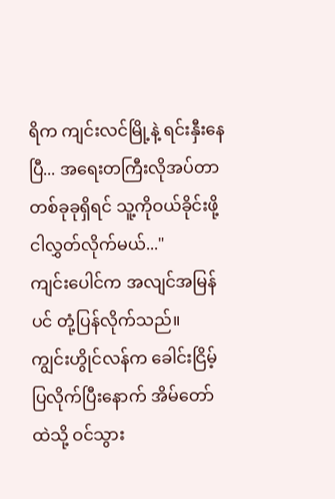ရိက ကျင်းလင်မြို့နဲ့ ရင်းနှီးနေပြီ... အရေးတကြီးလိုအပ်တာ တစ်ခုခုရှိရင် သူ့ကိုဝယ်ခိုင်းဖို့ ငါလွှတ်လိုက်မယ်..."
ကျင်းပေါင်က အလျင်အမြန်ပင် တုံ့ပြန်လိုက်သည်။
ကျွင်းဟွိုင်လန်က ခေါင်းငြိမ့်ပြလိုက်ပြီးနောက် အိမ်တော်ထဲသို့ ဝင်သွား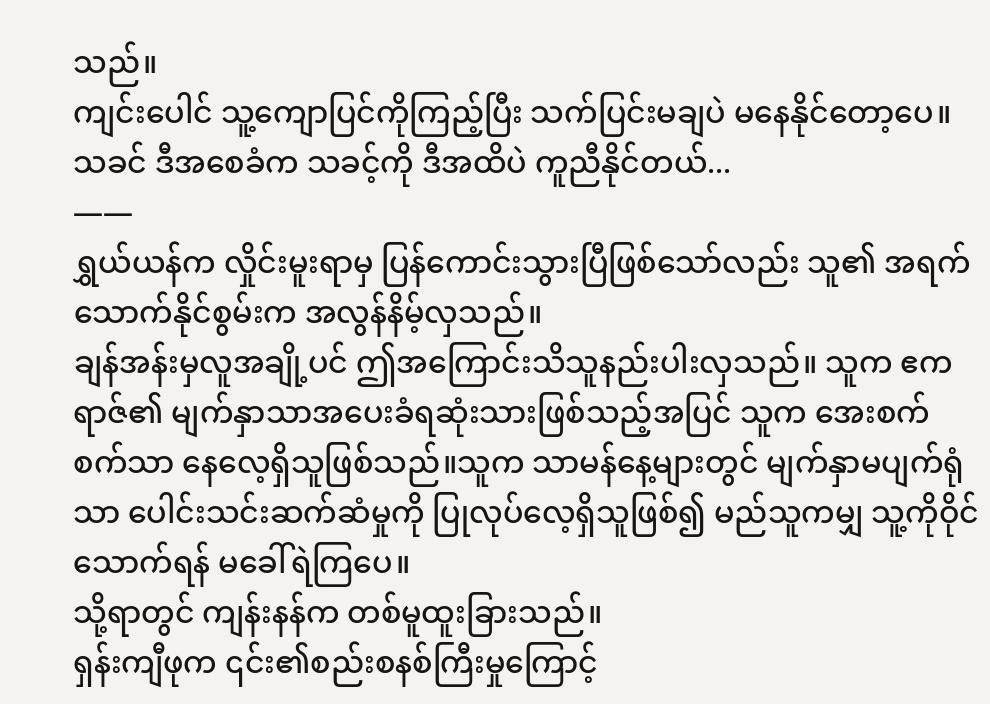သည်။
ကျင်းပေါင် သူ့ကျောပြင်ကိုကြည့်ပြီး သက်ပြင်းမချပဲ မနေနိုင်တော့ပေ။
သခင် ဒီအစေခံက သခင့်ကို ဒီအထိပဲ ကူညီနိုင်တယ်...
——
ရွှယ်ယန်က လှိုင်းမူးရာမှ ပြန်ကောင်းသွားပြီဖြစ်သော်လည်း သူ၏ အရက်သောက်နိုင်စွမ်းက အလွန်နိမ့်လှသည်။
ချန်အန်းမှလူအချို့ပင် ဤအကြောင်းသိသူနည်းပါးလှသည်။ သူက ဧကရာဇ်၏ မျက်နှာသာအပေးခံရဆုံးသားဖြစ်သည့်အပြင် သူက အေးစက်စက်သာ နေလေ့ရှိသူဖြစ်သည်။သူက သာမန်နေ့များတွင် မျက်နှာမပျက်ရုံသာ ပေါင်းသင်းဆက်ဆံမှုကို ပြုလုပ်လေ့ရှိသူဖြစ်၍ မည်သူကမျှ သူ့ကိုဝိုင်သောက်ရန် မခေါ်ရဲကြပေ။
သို့ရာတွင် ကျန်းနန်က တစ်မူထူးခြားသည်။
ရှန်းကျီဖုက ၎င်း၏စည်းစနစ်ကြီးမှုကြောင့်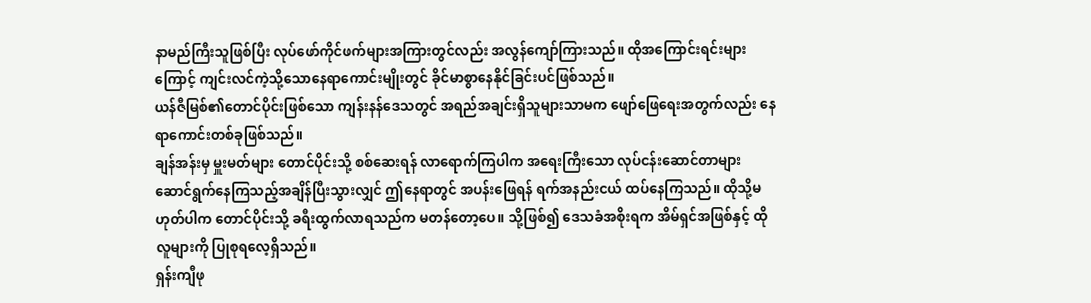နာမည်ကြီးသူဖြစ်ပြီး လုပ်ဖော်ကိုင်ဖက်များအကြားတွင်လည်း အလွန်ကျော်ကြားသည်။ ထိုအကြောင်းရင်းများကြောင့် ကျင်းလင်ကဲ့သို့သောနေရာကောင်းမျိုးတွင် ခိုင်မာစွာနေနိုင်ခြင်းပင်ဖြစ်သည်။
ယန်ဇီမြစ်၏တောင်ပိုင်းဖြစ်သော ကျန်းနန်ဒေသတွင် အရည်အချင်းရှိသူများသာမက ဖျော်ဖြေရေးအတွက်လည်း နေရာကောင်းတစ်ခုဖြစ်သည်။
ချန်အန်းမှ မှူးမတ်များ တောင်ပိုင်းသို့ စစ်ဆေးရန် လာရောက်ကြပါက အရေးကြီးသော လုပ်ငန်းဆောင်တာများ ဆောင်ရွက်နေကြသည့်အချိန်ပြီးသွားလျှင် ဤနေရာတွင် အပန်းဖြေရန် ရက်အနည်းငယ် ထပ်နေကြသည်။ ထိုသို့မဟုတ်ပါက တောင်ပိုင်းသို့ ခရီးထွက်လာရသည်က မတန်တော့ပေ။ သို့ဖြစ်၍ ဒေသခံအစိုးရက အိမ်ရှင်အဖြစ်နှင့် ထိုလူများကို ပြုစုရလေ့ရှိသည်။
ရှန်းကျီဖု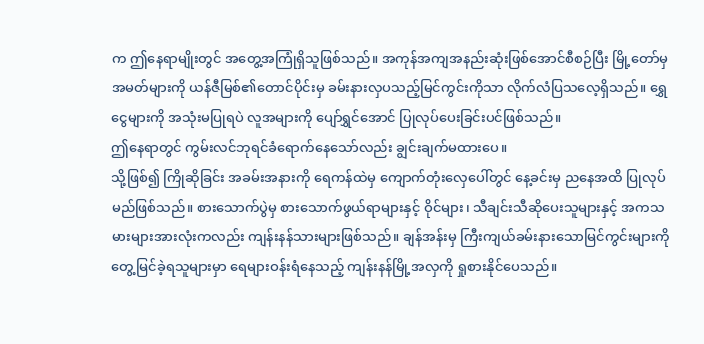က ဤနေရာမျိုးတွင် အတွေ့အကြုံရှိသူဖြစ်သည်။ အကုန်အကျအနည်းဆုံးဖြစ်အောင်စီစဉ်ပြီး မြို့တော်မှ အမတ်များကို ယန်ဇီမြစ်၏တောင်ပိုင်းမှ ခမ်းနားလှပသည့်မြင်ကွင်းကိုသာ လိုက်လံပြသလေ့ရှိသည်။ ရွှေငွေများကို အသုံးမပြုရပဲ လူအများကို ပျော်ရွှင်အောင် ပြုလုပ်ပေးခြင်းပင်ဖြစ်သည်။
ဤနေရာတွင် ကွမ်းလင်ဘုရင်ခံရောက်နေသော်လည်း ချွင်းချက်မထားပေ။
သို့ဖြစ်၍ ကြိုဆိုခြင်း အခမ်းအနားကို ရေကန်ထဲမှ ကျောက်တုံးလှေပေါ်တွင် နေ့ခင်းမှ ညနေအထိ ပြုလုပ်မည်ဖြစ်သည်။ စားသောက်ပွဲမှ စားသောက်ဖွယ်ရာများနှင့် ဝိုင်များ၊ သီချင်းသီဆိုပေးသူများနှင့် အကသမားများအားလုံးကလည်း ကျန်းနန်သားများဖြစ်သည်။ ချန်အန်းမှ ကြီးကျယ်ခမ်းနားသောမြင်ကွင်းများကို တွေ့မြင်ခဲ့ရသူများမှာ ရေများဝန်းရံနေသည့် ကျန်းနန်မြို့အလှကို ရှုစားနိုင်ပေသည်။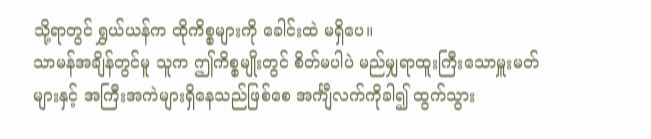သို့ရာတွင် ရွှယ်ယန်က ထိုကိစ္စများကို ခေါင်းထဲ မရှိပေ။
သာမန်အချိန်တွင်မူ သူက ဤကိစ္စမျိုးတွင် စိတ်မပါပဲ မည်မျှရာထူးကြီးသောမှူးမတ်များနှင့် အကြီးအကဲများရှိနေသည်ဖြစ်စေ အင်္ကျီလက်ကိုခါ၍ ထွက်သွား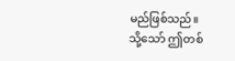မည်ဖြစ်သည်။
သို့သော် ဤတစ်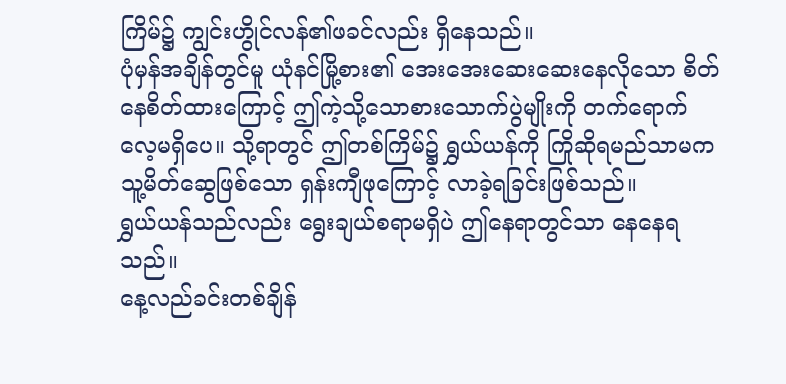ကြိမ်၌ ကျွင်းဟွိုင်လန်၏ဖခင်လည်း ရှိနေသည်။
ပုံမှန်အချိန်တွင်မူ ယုံနင်မြို့စား၏ အေးအေးဆေးဆေးနေလိုသော စိတ်နေစိတ်ထားကြောင့် ဤကဲ့သို့သောစားသောက်ပွဲမျိုးကို တက်ရောက်လေ့မရှိပေ။ သို့ရာတွင် ဤတစ်ကြိမ်၌ ရွှယ်ယန်ကို ကြိုဆိုရမည်သာမက သူ့မိတ်ဆွေဖြစ်သော ရှန်းကျီဖုကြောင့် လာခဲ့ရခြင်းဖြစ်သည်။
ရွှယ်ယန်သည်လည်း ရွေးချယ်စရာမရှိပဲ ဤနေရာတွင်သာ နေနေရသည်။
နေ့လည်ခင်းတစ်ချိန်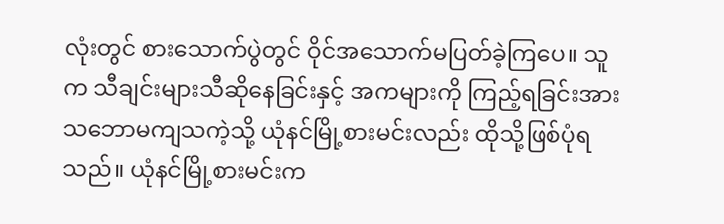လုံးတွင် စားသောက်ပွဲတွင် ဝိုင်အသောက်မပြတ်ခဲ့ကြပေ။ သူက သီချင်းများသီဆိုနေခြင်းနှင့် အကများကို ကြည့်ရခြင်းအား သဘောမကျသကဲ့သို့ ယုံနင်မြို့စားမင်းလည်း ထိုသို့ဖြစ်ပုံရသည်။ ယုံနင်မြို့စားမင်းက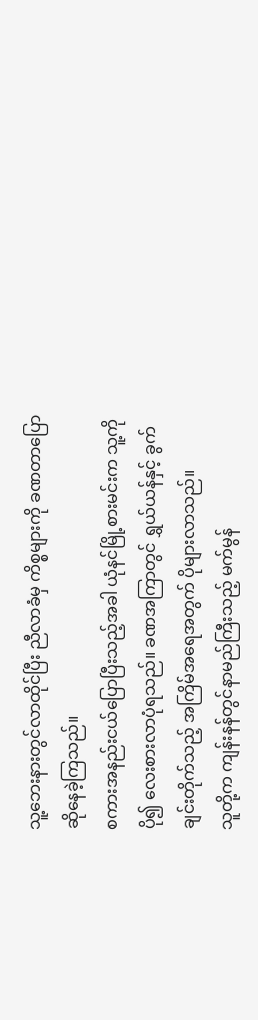သူ့ဘေးနားတွင်လာထိုင်ပြီး ညီလာခံမှ ကိစ္စများကို ခဏတာပြောဆိုနေခဲ့ကြသည်။
စကားအနည်းငယ်ပြောပြီးသည့်အခါ ယုံနင်မြို့စားမင်းက သူ့ကိုပို၍ လေးစားလာပုံရသည်။ ခဏအကြာတွင် ရွှယ်ယန်နှင့် ခွက်ချင်းတိုက်သည့် အကြိမ်အရေအတွက် ပိုများလာသည်။
သူတို့က ကျန်းနန်တွင်နာမည်ကြီးသည့် မက်မွန်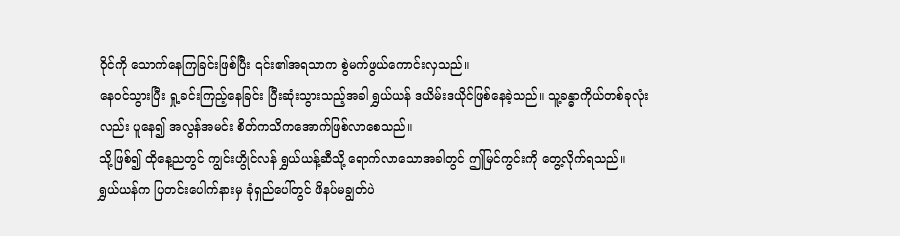ဝိုင်ကို သောက်နေကြခြင်းဖြစ်ပြီး ၎င်း၏အရသာက စွဲမက်ဖွယ်ကောင်းလှသည်။
နေဝင်သွားပြီး ရှု့ခင်းကြည့်နေခြင်း ပြီးဆုံးသွားသည့်အခါ ရွှယ်ယန် ဒယိမ်းဒယိုင်ဖြစ်နေခဲ့သည်။ သူ့ခန္ဓာကိုယ်တစ်ခုလုံးလည်း ပူနေ၍ အလွန်အမင်း စိတ်ကသိကအောက်ဖြစ်လာစေသည်။
သို့ဖြစ်၍ ထိုနေ့ညတွင် ကျွင်းဟွိုင်လန် ရွှယ်ယန့်ဆီသို့ ရောက်လာသောအခါတွင် ဤမြင်ကွင်းကို တွေ့လိုက်ရသည်။
ရွှယ်ယန်က ပြတင်းပေါက်နားမှ ခုံရှည်ပေါ်တွင် ဖိနပ်မချွတ်ပဲ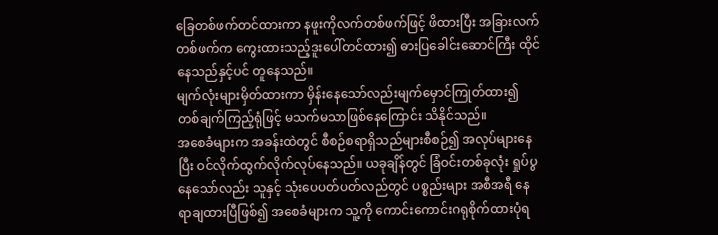ခြေတစ်ဖက်တင်ထားကာ နဖူးကိုလက်တစ်ဖက်ဖြင့် ဖိထားပြီး အခြားလက်တစ်ဖက်က ကွေးထားသည့်ဒူးပေါ်တင်ထား၍ ဓားပြခေါင်းဆောင်ကြီး ထိုင်နေသည်နှင့်ပင် တူနေသည်။
မျက်လုံးများမှိတ်ထားကာ မှိန်းနေသော်လည်းမျက်မှောင်ကြုတ်ထား၍ တစ်ချက်ကြည့်ရုံဖြင့် မသက်မသာဖြစ်နေကြောင်း သိနိုင်သည်။
အစေခံများက အခန်းထဲတွင် စီစဉ်စရာရှိသည်များစီစဉ်၍ အလုပ်များနေပြီး ဝင်လိုက်ထွက်လိုက်လုပ်နေသည်။ ယခုချိန်တွင် ခြံဝင်းတစ်ခုလုံး ရှုပ်ပွနေသော်လည်း သူနှင့် သုံးပေပတ်ပတ်လည်တွင် ပစ္စည်းများ အစီအရီ နေရာချထားပြီဖြစ်၍ အစေခံများက သူ့ကို ကောင်းကောင်းဂရုစိုက်ထားပုံရ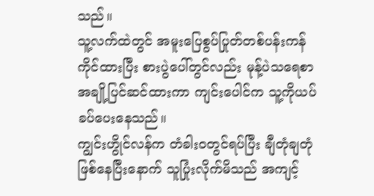သည်။
သူ့လက်ထဲတွင် အမူးပြေစွပ်ပြုတ်တစ်ပန်းကန်ကိုင်ထားပြီး စားပွဲပေါ်တွင်လည်း မုန့်ပဲသရေစာအချို့ပြင်ဆင်ထားကာ ကျင်းပေါင်က သူ့ကိုယပ်ခပ်ပေးနေသည်။
ကျွင်းဟွိုင်လန်က တံခါးဝတွင်ရပ်ပြီး ချီတုံချတုံဖြစ်နေပြီးနောက် သူပြုံးလိုက်မိသည် အကျင့်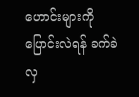ဟောင်းများကို ပြောင်းလဲရန် ခက်ခဲလှ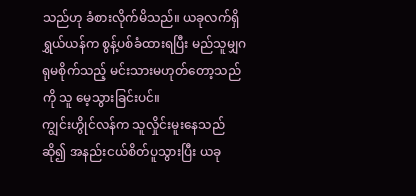သည်ဟု ခံစားလိုက်မိသည်။ ယခုလက်ရှိရွှယ်ယန်က စွန့်ပစ်ခံထားရပြီး မည်သူမျှဂရုမစိုက်သည့် မင်းသားမဟုတ်တော့သည်ကို သူ မေ့သွားခြင်းပင်။
ကျွင်းဟွိုင်လန်က သူလှိုင်းမူးနေသည်ဆို၍ အနည်းငယ်စိတ်ပူသွားပြီး ယခု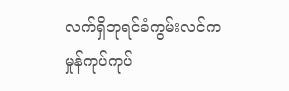လက်ရှိဘုရင်ခံကွမ်းလင်က မှုန်ကုပ်ကုပ်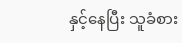နှင့်နေပြီး သူခံစား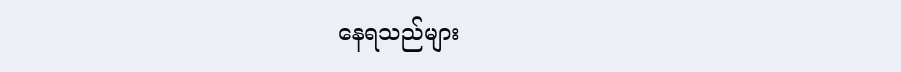နေရသည်များ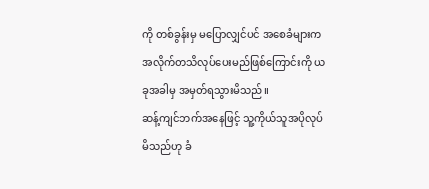ကို တစ်ခွန်းမှ မပြောလျှင်ပင် အစေခံများက အလိုက်တသိလုပ်ပေးမည်ဖြစ်ကြောင်းကို ယခုအခါမှ အမှတ်ရသွားမိသည်။
ဆန့်ကျင်ဘက်အနေဖြင့် သူ့ကိုယ်သူအပိုလုပ်မိသည်ဟု ခံ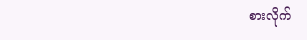စားလိုက်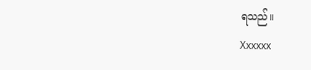ရသည်။
Xxxxxx